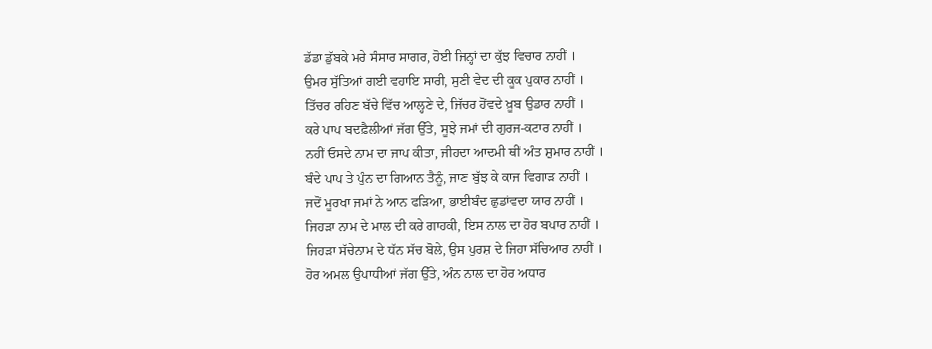ਡੱਡਾ ਡੁੱਬਕੇ ਮਰੇ ਸੰਸਾਰ ਸਾਗਰ, ਹੋਈ ਜਿਨ੍ਹਾਂ ਦਾ ਕੁੱਝ ਵਿਚਾਰ ਨਾਹੀਂ ।
ਉਮਰ ਸੁੱਤਿਆਂ ਗਈ ਵਹਾਇ ਸਾਰੀ, ਸੁਣੀ ਵੇਦ ਦੀ ਕੂਕ ਪੁਕਾਰ ਨਾਹੀਂ ।
ਤਿੱਚਰ ਰਹਿਣ ਬੱਚੇ ਵਿੱਚ ਆਲ੍ਹਣੇ ਦੇ, ਜਿੱਚਰ ਹੋਂਵਦੇ ਖ਼ੂਬ ਉਡਾਰ ਨਾਹੀਂ ।
ਕਰੇ ਪਾਪ ਬਦਫ਼ੈਲੀਆਂ ਜੱਗ ਉੱਤੇ, ਸੂਝੇ ਜਮਾਂ ਦੀ ਗੁਰਜ-ਕਟਾਰ ਨਾਹੀਂ ।
ਨਹੀਂ ਓਸਦੇ ਨਾਮ ਦਾ ਜਾਪ ਕੀਤਾ, ਜੀਹਦਾ ਆਦਮੀ ਥੀਂ ਅੰਤ ਸ਼ੁਮਾਰ ਨਾਹੀਂ ।
ਬੰਦੇ ਪਾਪ ਤੇ ਪੁੰਨ ਦਾ ਗਿਆਨ ਤੈਨੂੰ, ਜਾਣ ਬੁੱਝ ਕੇ ਕਾਜ ਵਿਗਾੜ ਨਾਹੀਂ ।
ਜਦੋਂ ਮੂਰਖਾ ਜਮਾਂ ਨੇ ਆਨ ਫੜਿਆ, ਭਾਈਬੰਦ ਛੁਡਾਂਵਦਾ ਯਾਰ ਨਾਹੀਂ ।
ਜਿਹੜਾ ਨਾਮ ਦੇ ਮਾਲ ਦੀ ਕਰੇ ਗਾਹਕੀ, ਇਸ ਨਾਲ ਦਾ ਹੋਰ ਬਪਾਰ ਨਾਹੀਂ ।
ਜਿਹੜਾ ਸੱਚੇਨਾਮ ਦੇ ਧੱਨ ਸੱਚ ਬੋਲੇ, ਉਸ ਪੁਰਸ਼ ਦੇ ਜਿਹਾ ਸੱਚਿਆਰ ਨਾਹੀਂ ।
ਹੋਰ ਅਮਲ ਉਪਾਧੀਆਂ ਜੱਗ ਉੱਤੇ, ਅੰਨ ਨਾਲ ਦਾ ਹੋਰ ਅਧਾਰ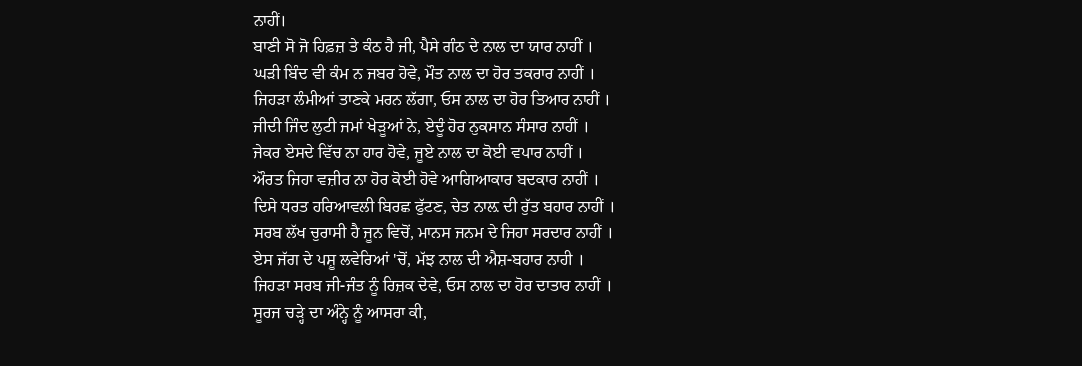ਨਾਹੀਂ।
ਬਾਣੀ ਸੋ ਜੋ ਹਿਫ਼ਜ਼ ਤੇ ਕੰਠ ਹੈ ਜੀ, ਪੈਸੇ ਗੰਠ ਦੇ ਨਾਲ ਦਾ ਯਾਰ ਨਾਹੀਂ ।
ਘੜੀ ਬਿੰਦ ਵੀ ਕੰਮ ਨ ਜਬਰ ਹੋਵੇ, ਮੌਤ ਨਾਲ ਦਾ ਹੋਰ ਤਕਰਾਰ ਨਾਹੀਂ ।
ਜਿਹੜਾ ਲੰਮੀਆਂ ਤਾਣਕੇ ਮਰਨ ਲੱਗਾ, ਓਸ ਨਾਲ ਦਾ ਹੋਰ ਤਿਆਰ ਨਾਹੀਂ ।
ਜੀਦੀ ਜਿੰਦ ਲੁਟੀ ਜਮਾਂ ਖੇੜੂਆਂ ਨੇ, ਏਦੂੰ ਹੋਰ ਨੁਕਸਾਨ ਸੰਸਾਰ ਨਾਹੀਂ ।
ਜੇਕਰ ਏਸਦੇ ਵਿੱਚ ਨਾ ਹਾਰ ਹੋਵੇ, ਜੂਏ ਨਾਲ ਦਾ ਕੋਈ ਵਪਾਰ ਨਾਹੀਂ ।
ਔਰਤ ਜਿਹਾ ਵਜ਼ੀਰ ਨਾ ਹੋਰ ਕੋਈ ਹੋਵੇ ਆਗਿਆਕਾਰ ਬਦਕਾਰ ਨਾਹੀਂ ।
ਦਿਸੇ ਧਰਤ ਹਰਿਆਵਲੀ ਬਿਰਛ ਫੁੱਟਣ, ਚੇਤ ਨਾਲ਼ ਦੀ ਰੁੱਤ ਬਹਾਰ ਨਾਹੀਂ ।
ਸਰਬ ਲੱਖ ਚੁਰਾਸੀ ਹੈ ਜੂਨ ਵਿਚੋਂ, ਮਾਨਸ ਜਨਮ ਦੇ ਜਿਹਾ ਸਰਦਾਰ ਨਾਹੀਂ ।
ਏਸ ਜੱਗ ਦੇ ਪਸ਼ੂ ਲਵੇਰਿਆਂ 'ਚੋਂ, ਮੱਝ ਨਾਲ ਦੀ ਐਸ਼-ਬਹਾਰ ਨਾਹੀ ।
ਜਿਹੜਾ ਸਰਬ ਜੀ-ਜੰਤ ਨੂੰ ਰਿਜ਼ਕ ਦੇਵੇ, ਓਸ ਨਾਲ ਦਾ ਹੋਰ ਦਾਤਾਰ ਨਾਹੀਂ ।
ਸੂਰਜ ਚੜ੍ਹੇ ਦਾ ਅੰਨ੍ਹੇ ਨੂੰ ਆਸਰਾ ਕੀ,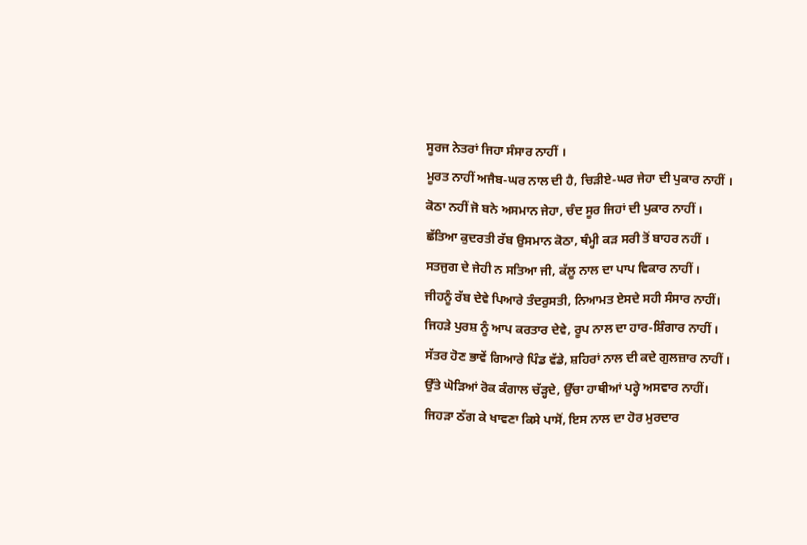ਸੂਰਜ ਨੇਤਰਾਂ ਜਿਹਾ ਸੰਸਾਰ ਨਾਹੀਂ ।
ਮੂਰਤ ਨਾਹੀਂ ਅਜੈਬ-ਘਰ ਨਾਲ ਦੀ ਹੈ, ਚਿੜੀਏ-ਘਰ ਜੇਹਾ ਦੀ ਪੁਕਾਰ ਨਾਹੀਂ ।
ਕੋਠਾ ਨਹੀਂ ਜੋ ਬਨੇ ਅਸਮਾਨ ਜੇਹਾ, ਚੰਦ ਸੂਰ ਜਿਹਾਂ ਦੀ ਪੁਕਾਰ ਨਾਹੀਂ ।
ਛੱਤਿਆ ਕੁਦਰਤੀ ਰੱਬ ਉਸਮਾਨ ਕੋਠਾ, ਥੰਮ੍ਹੀ ਕੜ ਸਰੀ ਤੋਂ ਬਾਹਰ ਨਹੀਂ ।
ਸਤਜੁਗ ਦੇ ਜੇਹੀ ਨ ਸਤਿਆ ਜੀ, ਕੱਲੂ ਨਾਲ ਦਾ ਪਾਪ ਵਿਕਾਰ ਨਾਹੀਂ ।
ਜੀਹਨੂੰ ਰੱਬ ਦੇਵੇ ਪਿਆਰੇ ਤੰਦਰੁਸਤੀ, ਨਿਆਮਤ ਏਸਦੇ ਸਹੀ ਸੰਸਾਰ ਨਾਹੀਂ।
ਜਿਹੜੇ ਪੁਰਸ਼ ਨੂੰ ਆਪ ਕਰਤਾਰ ਦੇਵੇ, ਰੂਪ ਨਾਲ ਦਾ ਹਾਰ-ਸ਼ਿੰਗਾਰ ਨਾਹੀਂ ।
ਸੱਤਰ ਹੋਣ ਭਾਵੇਂ ਗਿਆਰੇ ਪਿੰਡ ਵੱਡੇ, ਸ਼ਹਿਰਾਂ ਨਾਲ ਦੀ ਕਦੇ ਗੁਲਜ਼ਾਰ ਨਾਹੀਂ ।
ਉੱਤੇ ਘੋੜਿਆਂ ਰੋਕ ਕੰਗਾਲ ਚੱੜ੍ਹਦੇ, ਉੱਚਾ ਹਾਥੀਆਂ ਪਰ੍ਹੇ ਅਸਵਾਰ ਨਾਹੀਂ।
ਜਿਹੜਾ ਠੱਗ ਕੇ ਖਾਵਣਾ ਕਿਸੇ ਪਾਸੋਂ, ਇਸ ਨਾਲ ਦਾ ਹੋਰ ਮੁਰਦਾਰ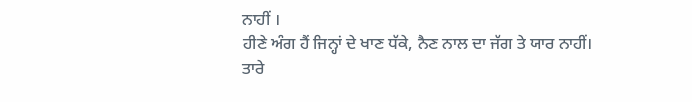ਨਾਹੀਂ ।
ਹੀਣੇ ਅੰਗ ਹੈਂ ਜਿਨ੍ਹਾਂ ਦੇ ਖਾਣ ਧੱਕੇ, ਨੈਣ ਨਾਲ ਦਾ ਜੱਗ ਤੇ ਯਾਰ ਨਾਹੀਂ।
ਤਾਰੇ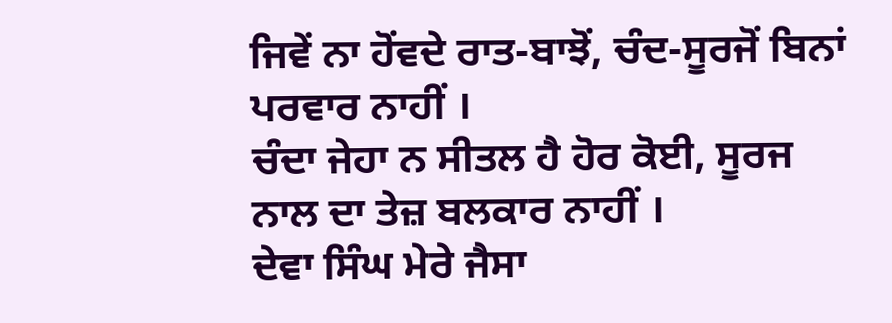ਜਿਵੇਂ ਨਾ ਹੋਂਵਦੇ ਰਾਤ-ਬਾਝੋਂ, ਚੰਦ-ਸੂਰਜੋਂ ਬਿਨਾਂ ਪਰਵਾਰ ਨਾਹੀਂ ।
ਚੰਦਾ ਜੇਹਾ ਨ ਸੀਤਲ ਹੈ ਹੋਰ ਕੋਈ, ਸੂਰਜ ਨਾਲ ਦਾ ਤੇਜ਼ ਬਲਕਾਰ ਨਾਹੀਂ ।
ਦੇਵਾ ਸਿੰਘ ਮੇਰੇ ਜੈਸਾ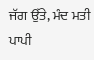ਜੱਗ ਉੱਤੇ, ਮੰਦ ਮਤੀ ਪਾਪੀ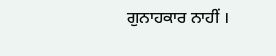ਗੁਨਾਹਕਾਰ ਨਾਹੀਂ ।